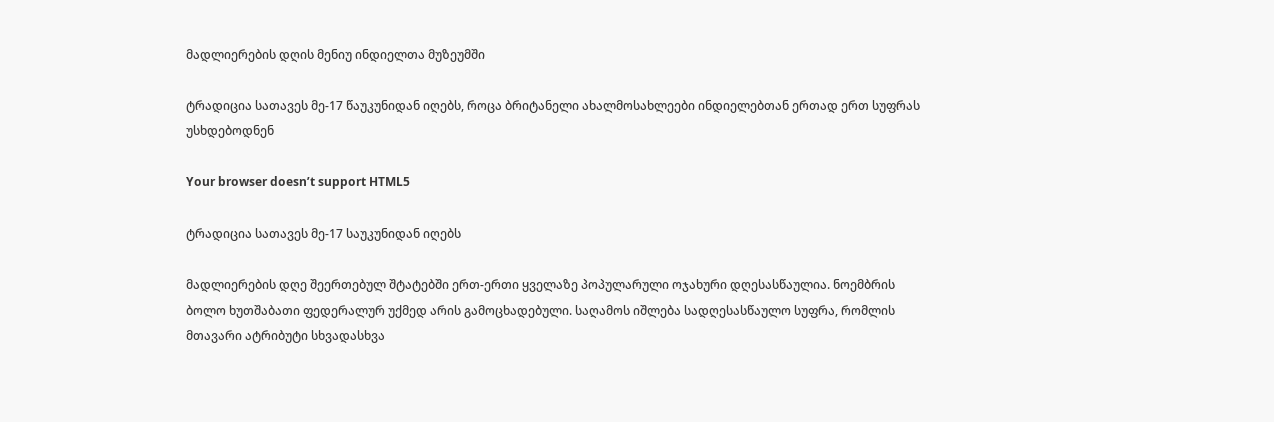მადლიერების დღის მენიუ ინდიელთა მუზეუმში

ტრადიცია სათავეს მე-17 წაუკუნიდან იღებს, როცა ბრიტანელი ახალმოსახლეები ინდიელებთან ერთად ერთ სუფრას უსხდებოდნენ

Your browser doesn’t support HTML5

ტრადიცია სათავეს მე-17 საუკუნიდან იღებს

მადლიერების დღე შეერთებულ შტატებში ერთ-ერთი ყველაზე პოპულარული ოჯახური დღესასწაულია. ნოემბრის ბოლო ხუთშაბათი ფედერალურ უქმედ არის გამოცხადებული. საღამოს იშლება სადღესასწაულო სუფრა, რომლის მთავარი ატრიბუტი სხვადასხვა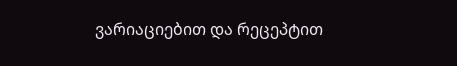ვარიაციებით და რეცეპტით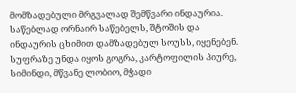მომზადებული მრგვალად შემწვარი ინდაურია. საწებლად ორნაირ საწებელს, შტოშის და ინდაურის ცხიმით დამზადებულ სოუსს, იყენებენ. სუფრაზე უნდა იყოს გოგრა, კარტოფილის პიურე, სიმინდი, მწვანე ლობიო, მჭადი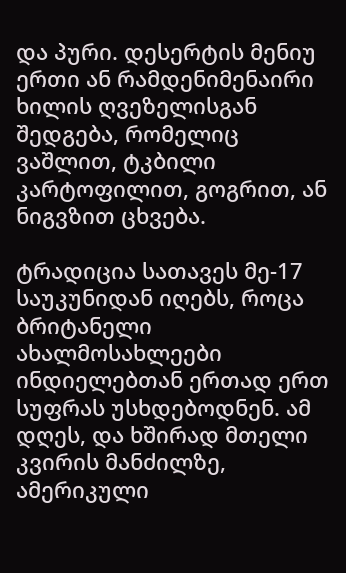და პური. დესერტის მენიუ ერთი ან რამდენიმენაირი ხილის ღვეზელისგან შედგება, რომელიც ვაშლით, ტკბილი კარტოფილით, გოგრით, ან ნიგვზით ცხვება.

ტრადიცია სათავეს მე-17 საუკუნიდან იღებს, როცა ბრიტანელი ახალმოსახლეები ინდიელებთან ერთად ერთ სუფრას უსხდებოდნენ. ამ დღეს, და ხშირად მთელი კვირის მანძილზე, ამერიკული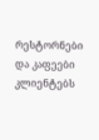რესტორნები და კაფეები კლიენტებს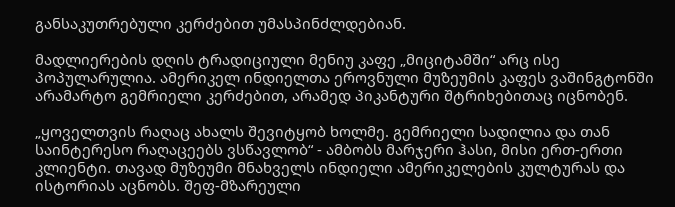განსაკუთრებული კერძებით უმასპინძლდებიან.

მადლიერების დღის ტრადიციული მენიუ კაფე „მიციტამში“ არც ისე პოპულარულია. ამერიკელ ინდიელთა ეროვნული მუზეუმის კაფეს ვაშინგტონში არამარტო გემრიელი კერძებით, არამედ პიკანტური შტრიხებითაც იცნობენ.

„ყოველთვის რაღაც ახალს შევიტყობ ხოლმე. გემრიელი სადილია და თან საინტერესო რაღაცეებს ვსწავლობ“ - ამბობს მარჯერი ჰასი, მისი ერთ-ერთი კლიენტი. თავად მუზეუმი მნახველს ინდიელი ამერიკელების კულტურას და ისტორიას აცნობს. შეფ-მზარეული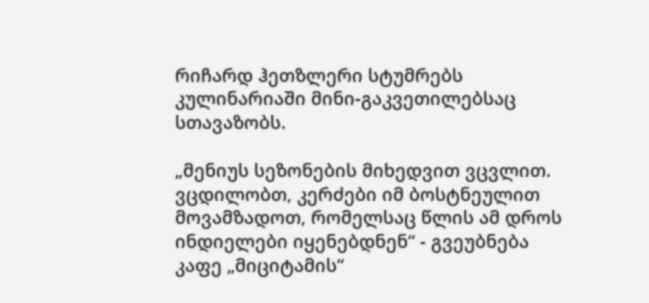რიჩარდ ჰეთზლერი სტუმრებს კულინარიაში მინი-გაკვეთილებსაც სთავაზობს.

„მენიუს სეზონების მიხედვით ვცვლით. ვცდილობთ, კერძები იმ ბოსტნეულით მოვამზადოთ, რომელსაც წლის ამ დროს ინდიელები იყენებდნენ“ - გვეუბნება კაფე „მიციტამის“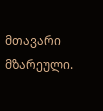მთავარი მზარეული.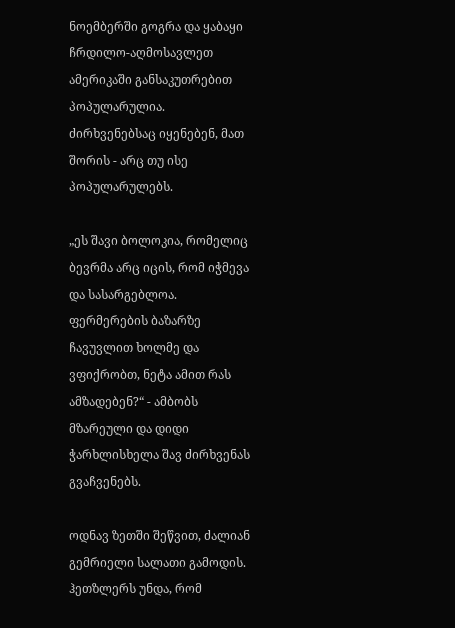ნოემბერში გოგრა და ყაბაყი ჩრდილო-აღმოსავლეთ ამერიკაში განსაკუთრებით პოპულარულია. ძირხვენებსაც იყენებენ, მათ შორის - არც თუ ისე პოპულარულებს.

„ეს შავი ბოლოკია, რომელიც ბევრმა არც იცის, რომ იჭმევა და სასარგებლოა. ფერმერების ბაზარზე ჩავუვლით ხოლმე და ვფიქრობთ, ნეტა ამით რას ამზადებენ?“ - ამბობს მზარეული და დიდი ჭარხლისხელა შავ ძირხვენას გვაჩვენებს.

ოდნავ ზეთში შეწვით, ძალიან გემრიელი სალათი გამოდის. ჰეთზლერს უნდა, რომ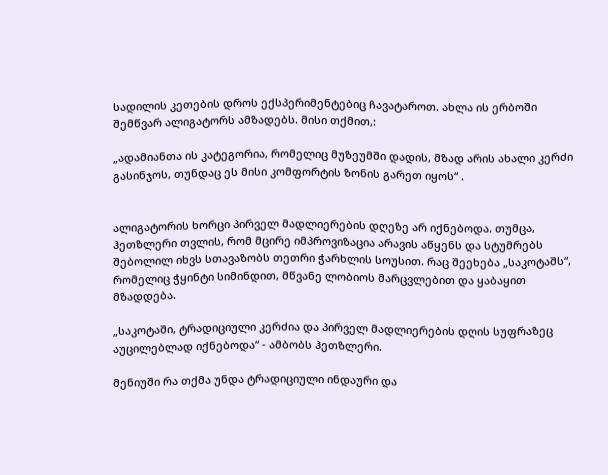სადილის კეთების დროს ექსპერიმენტებიც ჩავატაროთ. ახლა ის ერბოში შემწვარ ალიგატორს ამზადებს. მისი თქმით,:

„ადამიანთა ის კატეგორია, რომელიც მუზეუმში დადის, მზად არის ახალი კერძი გასინჯოს, თუნდაც ეს მისი კომფორტის ზონის გარეთ იყოს“ .


ალიგატორის ხორცი პირველ მადლიერების დღეზე არ იქნებოდა. თუმცა, ჰეთზლერი თვლის, რომ მცირე იმპროვიზაცია არავის აწყენს და სტუმრებს შებოლილ იხვს სთავაზობს თეთრი ჭარხლის სოუსით. რაც შეეხება „საკოტაშს“, რომელიც ჭყინტი სიმინდით, მწვანე ლობიოს მარცვლებით და ყაბაყით მზადდება.

„საკოტაში, ტრადიციული კერძია და პირველ მადლიერების დღის სუფრაზეც აუცილებლად იქნებოდა“ - ამბობს ჰეთზლერი.

მენიუში რა თქმა უნდა ტრადიციული ინდაური და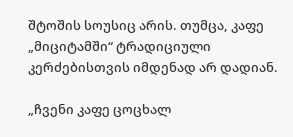შტოშის სოუსიც არის. თუმცა, კაფე „მიციტამში“ ტრადიციული კერძებისთვის იმდენად არ დადიან.

„ჩვენი კაფე ცოცხალ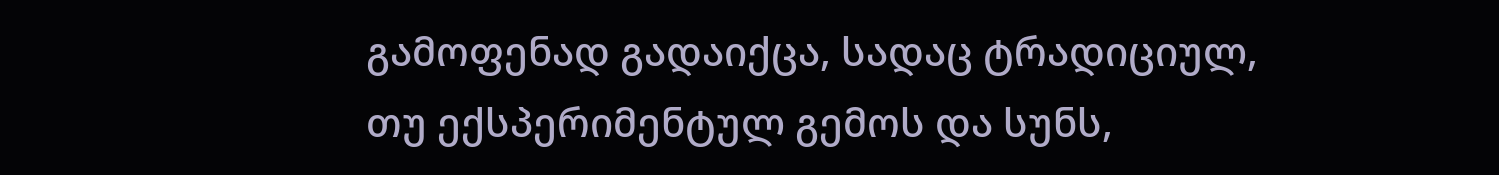გამოფენად გადაიქცა, სადაც ტრადიციულ, თუ ექსპერიმენტულ გემოს და სუნს,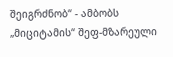შეიგრძნობ“ - ამბობს „მიციტამის“ შეფ-მზარეული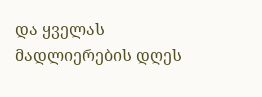და ყველას მადლიერების დღეს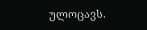ულოცავს.